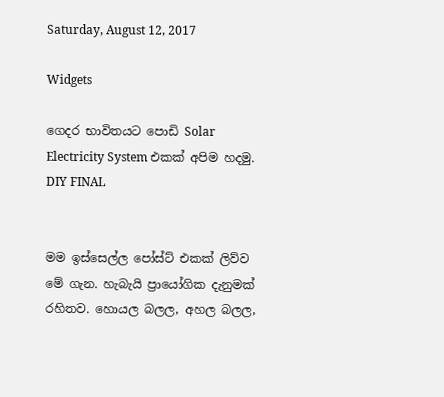Saturday, August 12, 2017

Widgets

ගෙදර භාවිතයට පොඩි Solar Electricity System එකක් අපිම හදමු. DIY FINAL


මම ඉස්සෙල්ල පෝස්ට් එකක් ලිව්ව මේ ගැන. හැබැයි ප්‍රායෝගික දැනුමක් රහිතව. හොයල බලල, අහල බලල,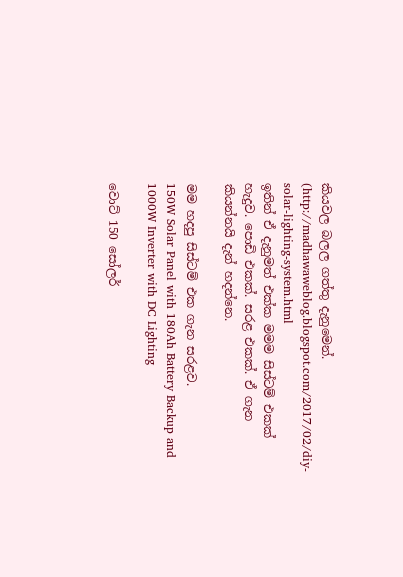කියවල බලල ගත්තු දැනුමෙන්. (http://madhawaweblog.blogspot.com/2017/02/diy-solar-lighting-system.html
ඉතින් ඒ දැනුමත් එක්ක මමම සිස්ටම් එකක් හැදුව. පොඩි එකක්. සරළ එකක්. ඒ ගැන කියන්නයි දැන් හදන්නෙ.

මම හදපු සිස්ටම් එක ගැන සරළව.
150W Solar Panel with 180Ah Battery Backup and 1000W Inverter with DC Lighting

වොට් 150 සෝලර්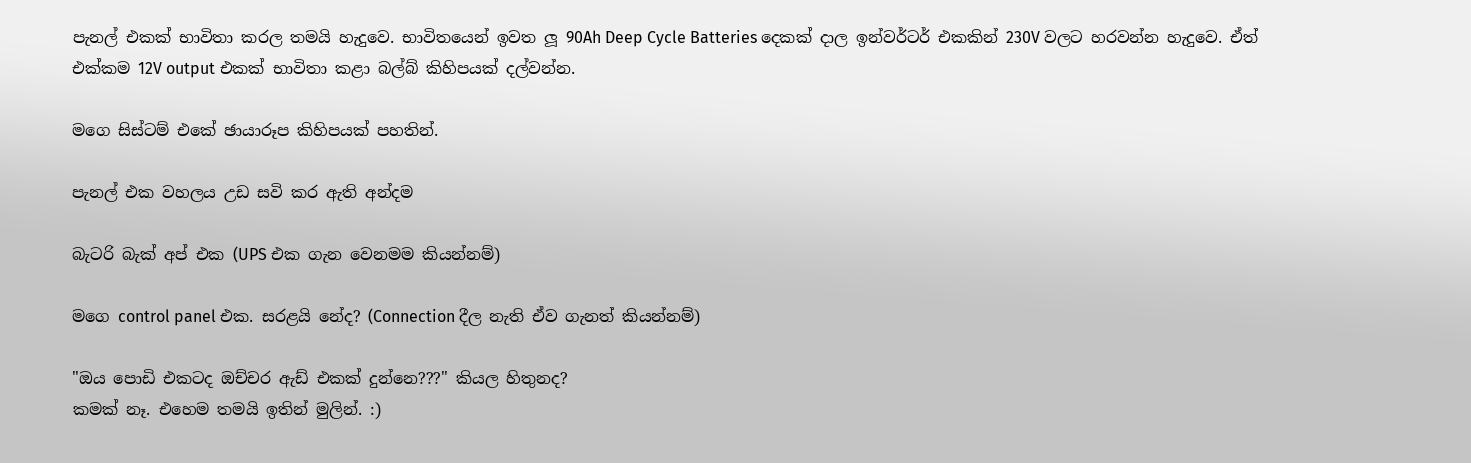පැනල් එකක් භාවිතා කරල තමයි හැදුවෙ. භාවිතයෙන් ඉවත ලූ 90Ah Deep Cycle Batteries දෙකක් දාල ඉන්වර්ටර් එකකින් 230V වලට හරවන්න හැදුවෙ. ඒත් එක්කම 12V output එකක් භාවිතා කළා බල්බ් කිහිපයක් දල්වන්න.

මගෙ සිස්ටම් එකේ ඡායාරූප කිහිපයක් පහතින්.

පැනල් එක වහලය උඩ සවි කර ඇති අන්දම

බැටරි බැක් අප් එක (UPS එක ගැන වෙනමම කියන්නම්)

මගෙ control panel එක. සරළයි නේද? (Connection දීල නැති ඒව ගැනත් කියන්නම්)

"ඔය පොඩි එකටද ඔච්චර ඇඩ් එකක් දුන්නෙ???" කියල හිතුනද?
කමක් නෑ. එහෙම තමයි ඉතින් මුලින්. :)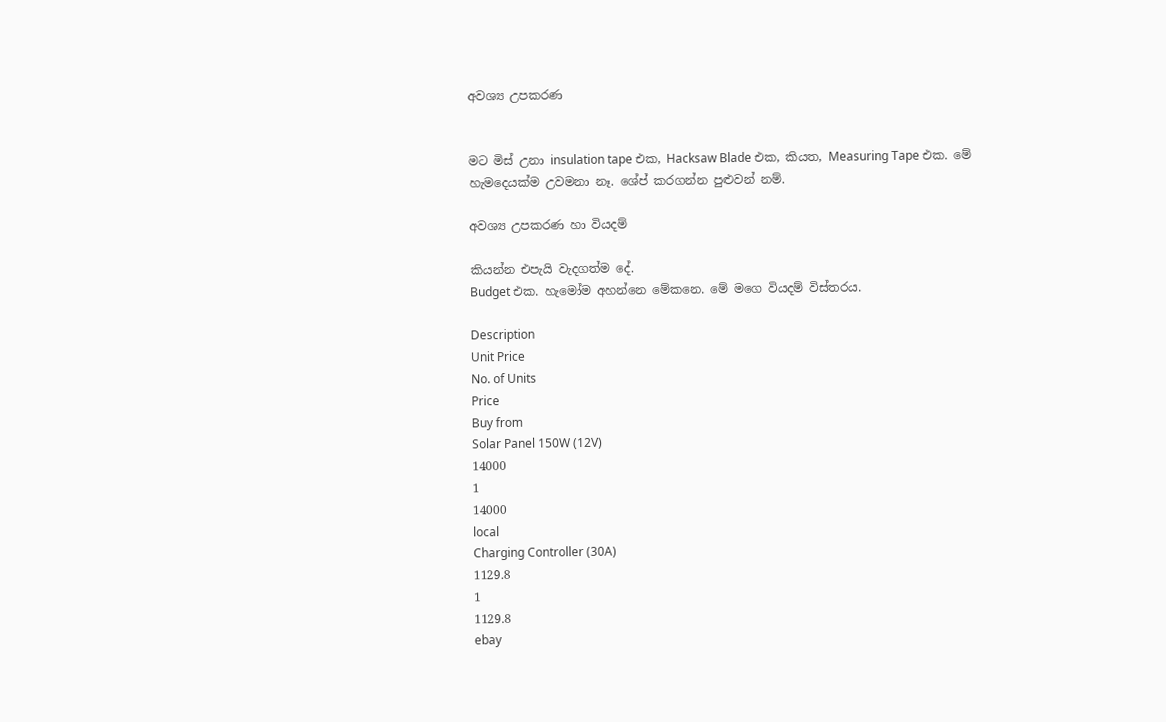අවශ්‍ය උපකරණ


මට මිස් උනා insulation tape එක, Hacksaw Blade එක, කියත, Measuring Tape එක. මේ හැමදෙයක්ම උවමනා නෑ. ශේප් කරගන්න පුළුවන් නම්.

අවශ්‍ය උපකරණ හා වියදම්

කියන්න එපැයි වැදගත්ම දේ.
Budget එක. හැමෝම අහන්නෙ මේකනෙ. මේ මගෙ වියදම් විස්තරය.

Description
Unit Price
No. of Units
Price
Buy from
Solar Panel 150W (12V)
14000
1
14000
local
Charging Controller (30A)
1129.8
1
1129.8
ebay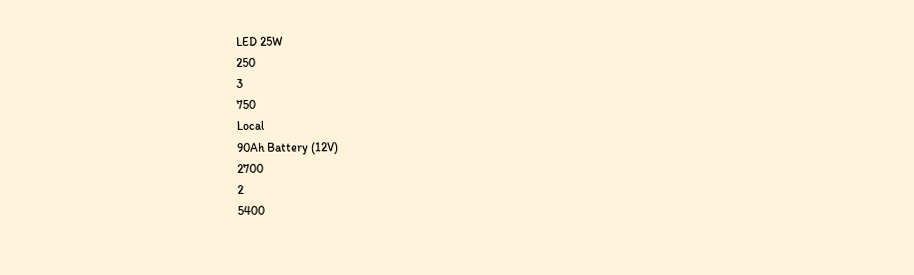LED 25W
250
3
750
Local
90Ah Battery (12V)
2700
2
5400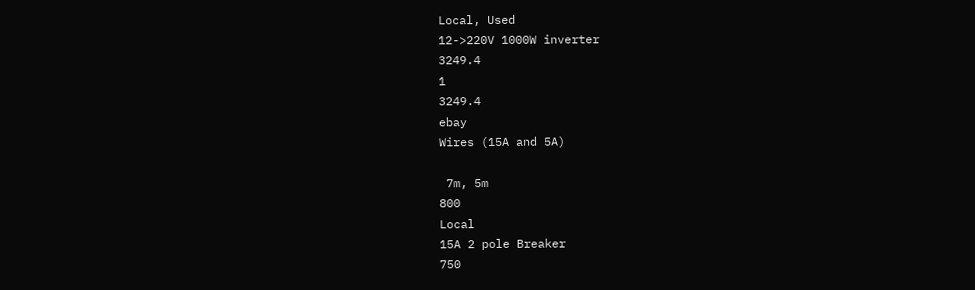Local, Used
12->220V 1000W inverter
3249.4
1
3249.4
ebay
Wires (15A and 5A)

 7m, 5m
800
Local
15A 2 pole Breaker
750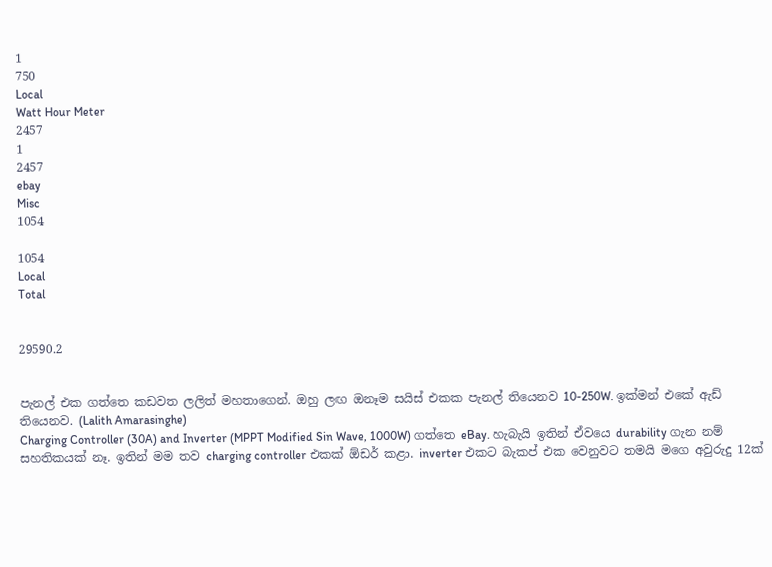1
750
Local
Watt Hour Meter
2457
1
2457
ebay
Misc
1054

1054
Local
Total


29590.2


පැනල් එක ගත්තෙ කඩවත ලලිත් මහතාගෙන්. ඔහු ලඟ ඔනෑම සයිස් එකක පැනල් තියෙනව 10-250W. ඉක්මන් එකේ ඇඩ් තියෙනව. (Lalith Amarasinghe)
Charging Controller (30A) and Inverter (MPPT Modified Sin Wave, 1000W) ගත්තෙ eBay. හැබැයි ඉතින් ඒවයෙ durability ගැන නම් සහතිකයක් නෑ. ඉතින් මම තව charging controller එකක් ඕඩර් කළා. inverter එකට බැකප් එක වෙනුවට තමයි මගෙ අවුරුදු 12ක්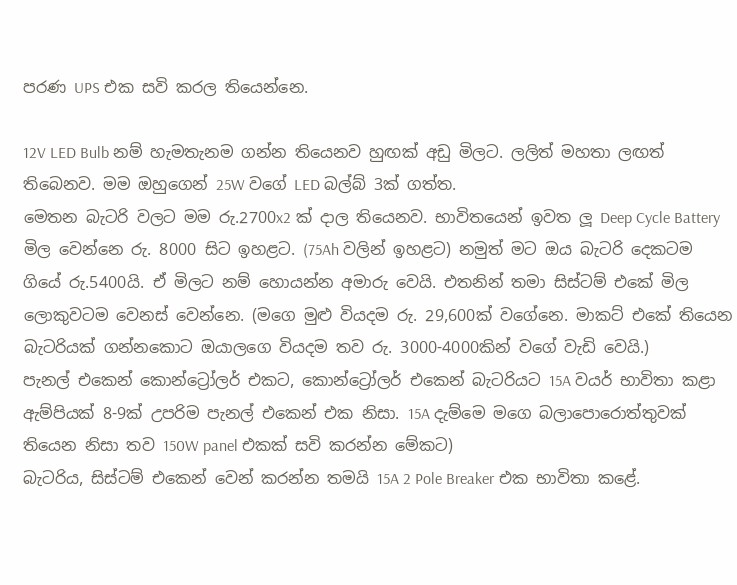පරණ UPS එක සවි කරල තියෙන්නෙ.

12V LED Bulb නම් හැමතැනම ගන්න තියෙනව හුඟක් අඩු මිලට. ලලිත් මහතා ලඟත් තිබෙනව. මම ඔහුගෙන් 25W වගේ LED බල්බ් 3ක් ගත්ත.
මෙතන බැටරි වලට මම රු.2700x2 ක් දාල තියෙනව. භාවිතයෙන් ඉවත ලූ Deep Cycle Battery මිල වෙන්නෙ රු. 8000 සිට ඉහළට. (75Ah වලින් ඉහළට) නමුත් මට ඔය බැටරි දෙකටම ගියේ රු.5400යි. ඒ මිලට නම් හොයන්න අමාරු වෙයි. එතනින් තමා සිස්ටම් එකේ මිල ලොකුවටම වෙනස් වෙන්නෙ. (මගෙ මුළු වියදම රු. 29,600ක් වගේනෙ. මාකට් එකේ තියෙන බැටරියක් ගන්නකොට ඔයාලගෙ වියදම තව රු. 3000-4000කින් වගේ වැඩි වෙයි.)
පැනල් එකෙන් කොන්ට්‍රෝලර් එකට, කොන්ට්‍රෝලර් එකෙන් බැටරියට 15A වයර් භාවිතා කළා ඇම්පියක් 8-9ක් උපරිම පැනල් එකෙන් එක නිසා. 15A දැම්මෙ මගෙ බලාපොරොත්තුවක් තියෙන නිසා තව 150W panel එකක් සවි කරන්න මේකට)
බැටරිය, සිස්ටම් එකෙන් වෙන් කරන්න තමයි 15A 2 Pole Breaker එක භාවිතා කළේ.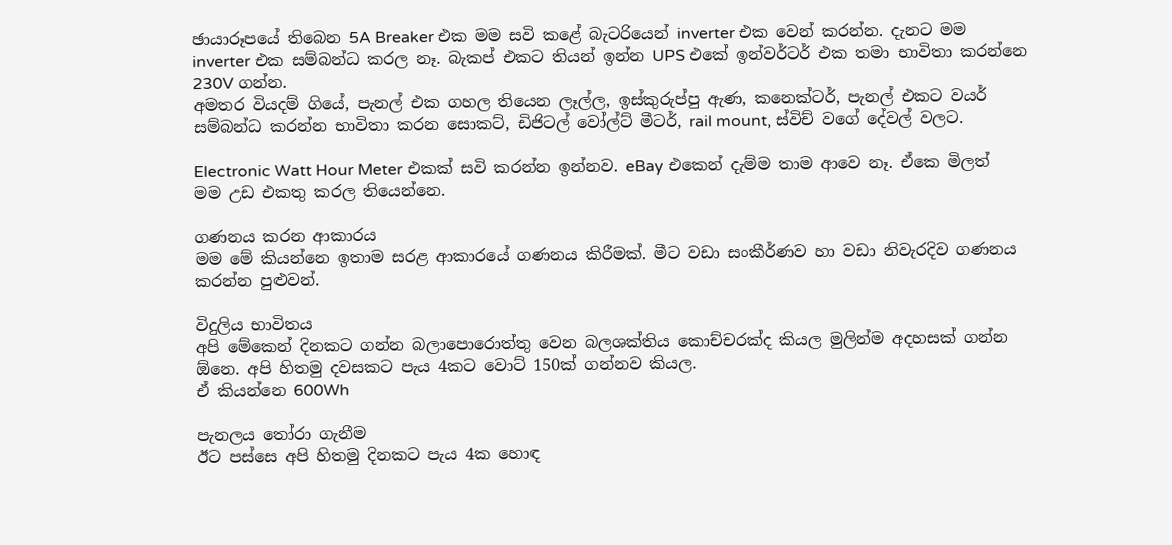ඡායාරූපයේ තිබෙන 5A Breaker එක මම සවි කළේ බැටරියෙන් inverter එක වෙන් කරන්න. දැනට මම inverter එක සම්බන්ධ කරල නෑ. බැකප් එකට තියන් ඉන්න UPS එකේ ඉන්වර්ටර් එක තමා භාවිතා කරන්නෙ 230V ගන්න.
අමතර වියදම් ගියේ, පැනල් එක ගහල තියෙන ලෑල්ල, ඉස්කුරුප්පු ඇණ, කනෙක්ටර්, පැනල් එකට වයර් සම්බන්ධ කරන්න භාවිතා කරන සොකට්, ඩිජිටල් වෝල්ට් මීටර්, rail mount, ස්විච් වගේ දේවල් වලට.

Electronic Watt Hour Meter එකක් සවි කරන්න ඉන්නව. eBay එකෙන් දැම්ම තාම ආවෙ නෑ. ඒකෙ මිලත් මම උඩ එකතු කරල තියෙන්නෙ.

ගණනය කරන ආකාරය
මම මේ කියන්නෙ ඉතාම සරළ ආකාරයේ ගණනය කිරීමක්. මීට වඩා සංකීර්ණව හා වඩා නිවැරදිව ගණනය කරන්න පුළුවන්.

විදුලිය භාවිතය
අපි මේකෙන් දිනකට ගන්න බලාපොරොත්තු වෙන බලශක්තිය කොච්චරක්ද කියල මුලින්ම අදහසක් ගන්න ඕනෙ. අපි හිතමු දවසකට පැය 4කට වොට් 150ක් ගන්නව කියල.
ඒ කියන්නෙ 600Wh

පැනලය තෝරා ගැනීම
ඊට පස්සෙ අපි හිතමු දිනකට පැය 4ක හොඳ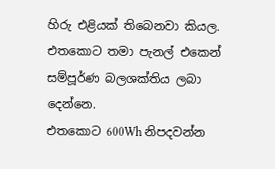හිරු එළියක් තිබෙනවා කියල. එතකොට තමා පැනල් එකෙන් සම්පූර්ණ බලශක්තිය ලබා දෙන්නෙ.
එතකොට 600Wh නිපදවන්න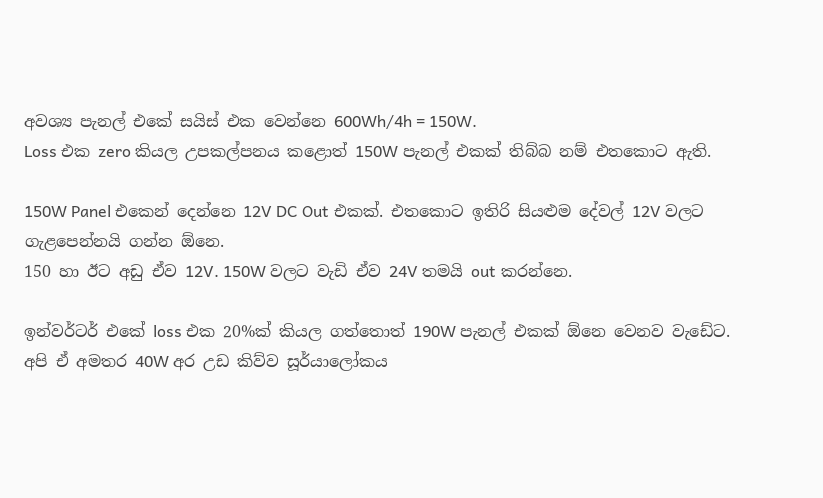අවශ්‍ය පැනල් එකේ සයිස් එක වෙන්නෙ 600Wh/4h = 150W.
Loss එක zero කියල උපකල්පනය කළොත් 150W පැනල් එකක් තිබ්බ නම් එතකොට ඇති.

150W Panel එකෙන් දෙන්නෙ 12V DC Out එකක්. එතකොට ඉතිරි සියළුම දේවල් 12V වලට ගැළපෙන්නයි ගන්න ඕනෙ.
150 හා ඊට අඩු ඒව 12V. 150W වලට වැඩි ඒව 24V තමයි out කරන්නෙ.

ඉන්වර්ටර් එකේ loss එක 20%ක් කියල ගත්තොත් 190W පැනල් එකක් ඕනෙ වෙනව වැඩේට. අපි ඒ අමතර 40W අර උඩ කිව්ව සූර්යාලෝකය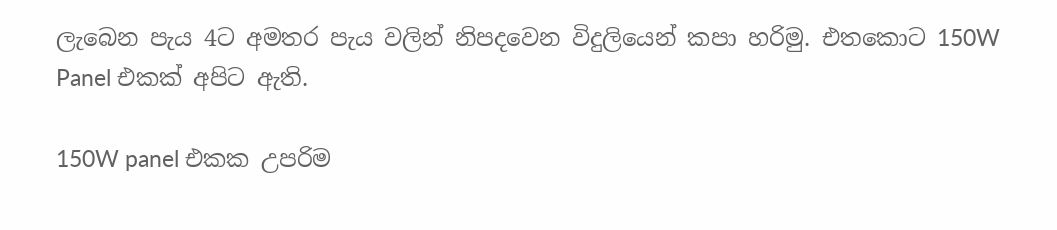ලැබෙන පැය 4ට අමතර පැය වලින් නිපදවෙන විදුලියෙන් කපා හරිමු. එතකොට 150W Panel එකක් අපිට ඇති.

150W panel එකක උපරිම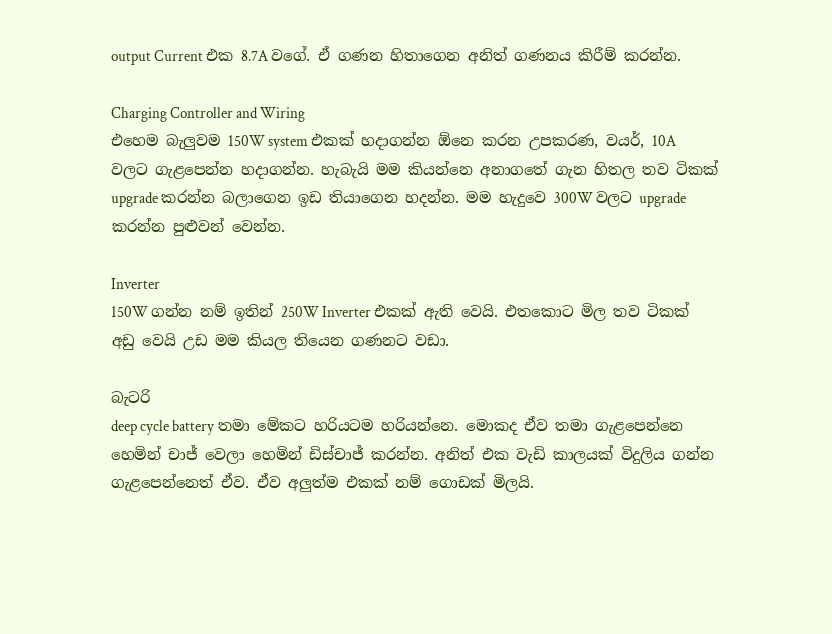output Current එක 8.7A වගේ. ඒ ගණන හිතාගෙන අනිත් ගණනය කිරීම් කරන්න.

Charging Controller and Wiring
එහෙම බැලුවම 150W system එකක් හදාගන්න ඕනෙ කරන උපකරණ, වයර්, 10A වලට ගැළපෙන්න හදාගන්න. හැබැයි මම කියන්නෙ අනාගතේ ගැන හිතල තව ටිකක් upgrade කරන්න බලාගෙන ඉඩ තියාගෙන හදන්න. මම හැදුවෙ 300W වලට upgrade කරන්න පුළුවන් වෙන්න.

Inverter
150W ගන්න නම් ඉතින් 250W Inverter එකක් ඇති වෙයි. එතකොට මිල තව ටිකක් අඩු වෙයි උඩ මම කියල තියෙන ගණනට වඩා.

බැටරි
deep cycle battery තමා මේකට හරියටම හරියන්නෙ. මොකද ඒව තමා ගැළපෙන්නෙ හෙමින් චාජ් වෙලා හෙමින් ඩිස්චාජ් කරන්න. අනිත් එක වැඩි කාලයක් විදුලිය ගන්න ගැළපෙන්නෙත් ඒව. ඒව අලුත්ම එකක් නම් ගොඩක් මිලයි.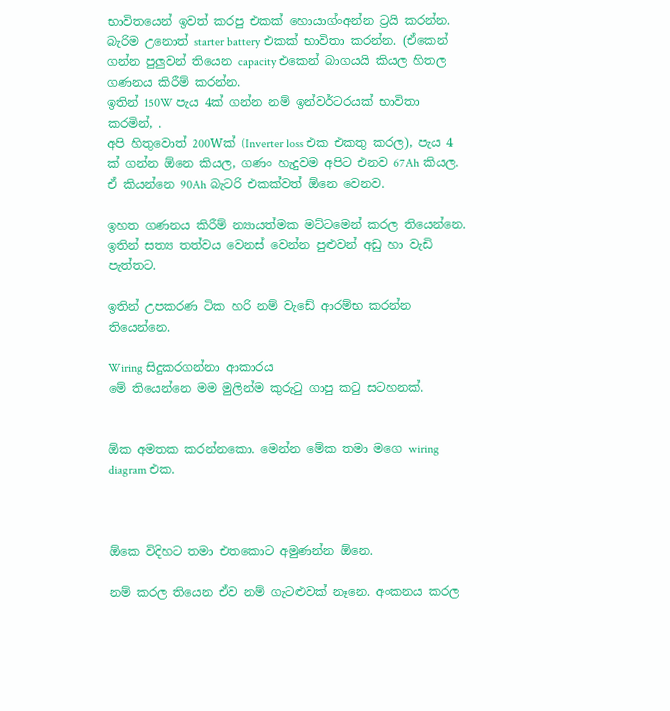භාවිතයෙන් ඉවත් කරපු එකක් හොයාග්ංඅන්න ට්‍රයි කරන්න. බැරිම උනොත් starter battery එකක් භාවිතා කරන්න. (ඒකෙන් ගන්න පුලුවන් තියෙන capacity එකෙන් බාගයයි කියල හිතල ගණනය කිරීම් කරන්න.
ඉතින් 150W පැය 4ක් ගන්න නම් ඉන්වර්ටරයක් භාවිතා කරමින්, .
අපි හිතුවොත් 200Wක් (Inverter loss එක එකතු කරල), පැය 4 ක් ගන්න ඕනෙ කියල, ගණං හැදුවම අපිට එනව 67Ah කියල. ඒ කියන්නෙ 90Ah බැටරි එකක්වත් ඕනෙ වෙනව.

ඉහත ගණනය කිරීම් න්‍යායත්මක මට්ටමෙන් කරල තියෙන්නෙ. ඉතින් සත්‍ය තත්වය වෙනස් වෙන්න පුළුවන් අඩු හා වැඩි පැත්තට.

ඉතින් උපකරණ ටික හරි නම් වැඩේ ආරම්භ කරන්න තියෙන්නෙ.

Wiring සිදුකරගන්නා ආකාරය
මේ තියෙන්නෙ මම මුලින්ම කුරුටු ගාපු කටු සටහනක්.


ඕක අමතක කරන්නකො. මෙන්න මේක තමා මගෙ wiring diagram එක.



ඕකෙ විදිහට තමා එතකොට අමුණන්න ඕනෙ.

නම් කරල තියෙන ඒව නම් ගැටළුවක් නෑනෙ. අංකනය කරල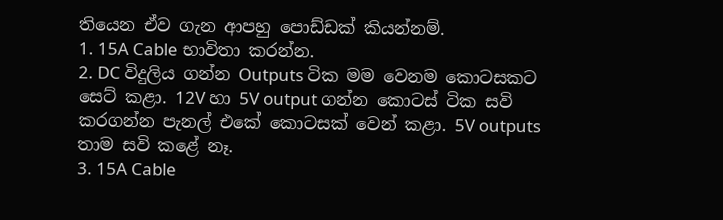තියෙන ඒව ගැන ආපහු පොඩ්ඩක් කියන්නම්.
1. 15A Cable භාවිතා කරන්න.
2. DC විදුලිය ගන්න Outputs ටික මම වෙනම කොටසකට සෙට් කළා. 12V හා 5V output ගන්න කොටස් ටික සවි කරගන්න පැනල් එකේ කොටසක් වෙන් කළා. 5V outputs තාම සවි කළේ නෑ.
3. 15A Cable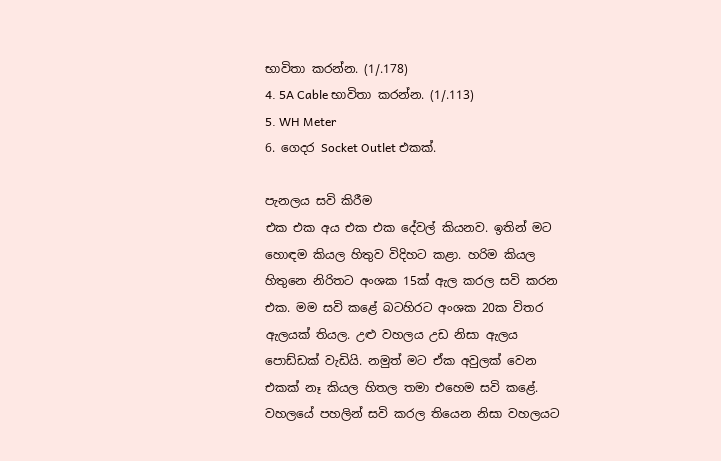භාවිතා කරන්න. (1/.178)
4. 5A Cable භාවිතා කරන්න. (1/.113)
5. WH Meter
6. ගෙදර Socket Outlet එකක්.

පැනලය සවි කිරීම
එක එක අය එක එක දේවල් කියනව. ඉතින් මට හොඳම කියල හිතුව විදිහට කළා. හරිම කියල හිතුනෙ නිරිතට අංශක 15ක් ඇල කරල සවි කරන එක. මම සවි කළේ බටහිරට අංශක 20ක විතර ඇලයක් තියල. උළු වහලය උඩ නිසා ඇලය පොඩ්ඩක් වැඩියි. නමුත් මට ඒක අවුලක් වෙන එකක් නෑ කියල හිතල තමා එහෙම සවි කළේ. වහලයේ පහලින් සවි කරල තියෙන නිසා වහලයට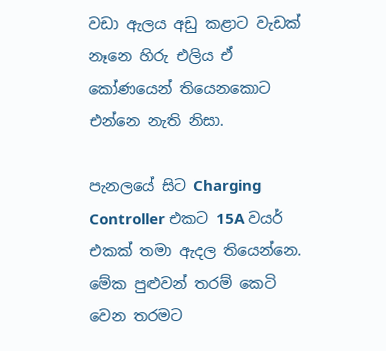වඩා ඇලය අඩු කළාට වැඩක් නෑනෙ හිරු එලිය ඒ කෝණයෙන් තියෙනකොට එන්නෙ නැති නිසා.

පැනලයේ සිට Charging Controller එකට 15A වයර් එකක් තමා ඇදල තියෙන්නෙ. මේක පුළුවන් තරම් කෙටි වෙන තරමට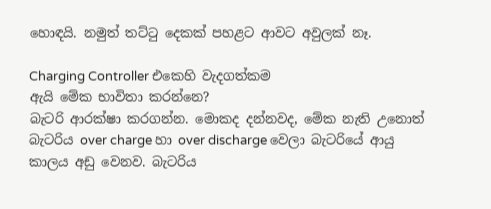හොඳයි. නමුත් තට්ටු දෙකක් පහළට ආවට අවුලක් නෑ.

Charging Controller එකෙහි වැදගත්කම
ඇයි මේක භාවිතා කරන්නෙ?
බැටරි ආරක්ෂා කරගන්න. මොකද දන්නවද, මේක නැති උනොත් බැටරිය over charge හා over discharge වෙලා බැටරියේ ආයු කාලය අඩු වෙනව. බැටරිය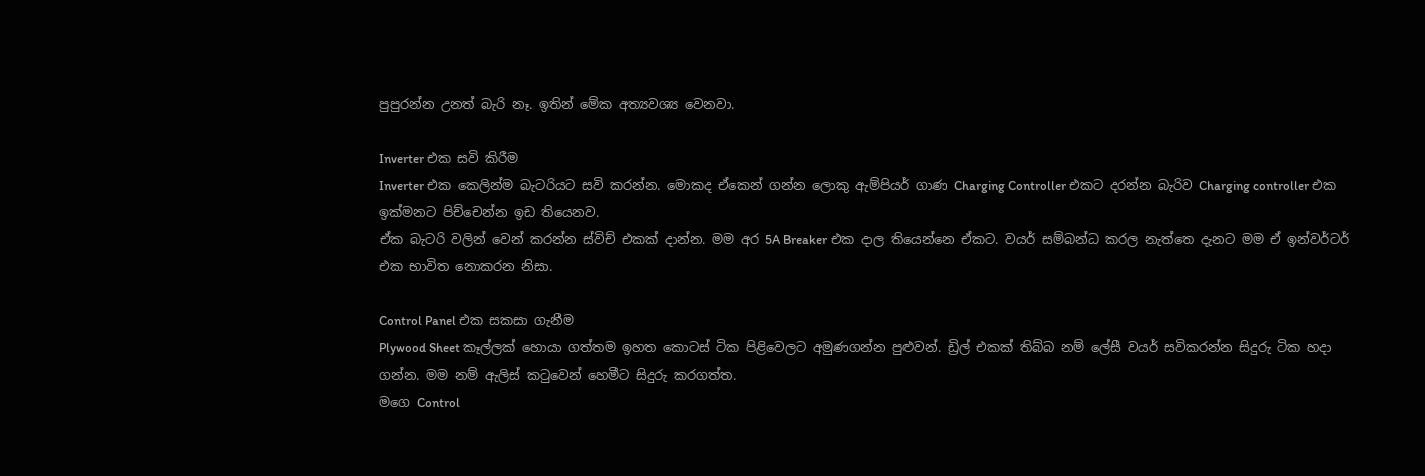පුපුරන්න උනත් බැරි නෑ. ඉතින් මේක අත්‍යවශ්‍ය වෙනවා.

Inverter එක සවි කිරීම
Inverter එක කෙලින්ම බැටරියට සවි කරන්න. මොකද ඒකෙන් ගන්න ලොකු ඇම්පියර් ගාණ Charging Controller එකට දරන්න බැරිව Charging controller එක ඉක්මනට පිච්චෙන්න ඉඩ තියෙනව.
ඒක බැටරි වලින් වෙන් කරන්න ස්විච් එකක් දාන්න. මම අර 5A Breaker එක දාල තියෙන්නෙ ඒකට. වයර් සම්බන්ධ කරල නැත්තෙ දැනට මම ඒ ඉන්වර්ටර් එක භාවිත නොකරන නිසා.

Control Panel එක සකසා ගැනීම
Plywood Sheet කෑල්ලක් හොයා ගත්තම ඉහත කොටස් ටික පිළිවෙලට අමුණගන්න පුළුවන්. ඩ්‍රිල් එකක් තිබ්බ නම් ලේසී වයර් සවිකරන්න සිදුරු ටික හදා ගන්න. මම නම් ඇලිස් කටුවෙන් හෙමීට සිදුරු කරගත්ත.
මගෙ Control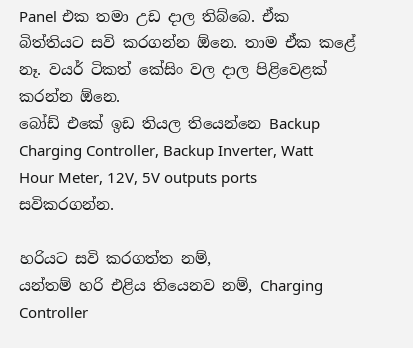Panel එක තමා උඩ දාල තිබ්බෙ. ඒක බිත්තියට සවි කරගන්න ඕනෙ. තාම ඒක කළේ නෑ. වයර් ටිකත් කේසිං වල දාල පිළිවෙළක් කරන්න ඕනෙ.
බෝඩ් එකේ ඉඩ තියල තියෙන්නෙ Backup Charging Controller, Backup Inverter, Watt Hour Meter, 12V, 5V outputs ports සවිකරගන්න.

හරියට සවි කරගත්ත නම්,
යන්තම් හරි එළිය තියෙනව නම්, Charging Controller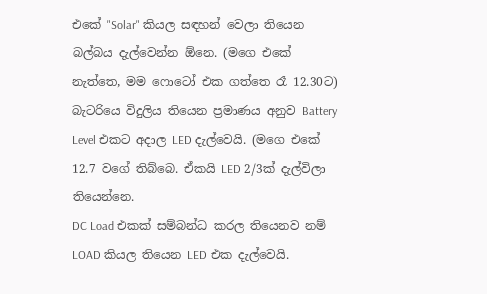එකේ "Solar" කියල සඳහන් වෙලා තියෙන බල්බය දැල්වෙන්න ඕනෙ. (මගෙ එකේ නැත්තෙ, මම ෆොටෝ එක ගත්තෙ රෑ 12.30ට)
බැටරියෙ විදුලිය තියෙන ප්‍රමාණය අනුව Battery Level එකට අදාල LED දැල්වෙයි. (මගෙ එකේ 12.7 වගේ තිබ්බෙ. ඒකයි LED 2/3ක් දැල්විලා තියෙන්නෙ.
DC Load එකක් සම්බන්ධ කරල තියෙනව නම් LOAD කියල තියෙන LED එක දැල්වෙයි.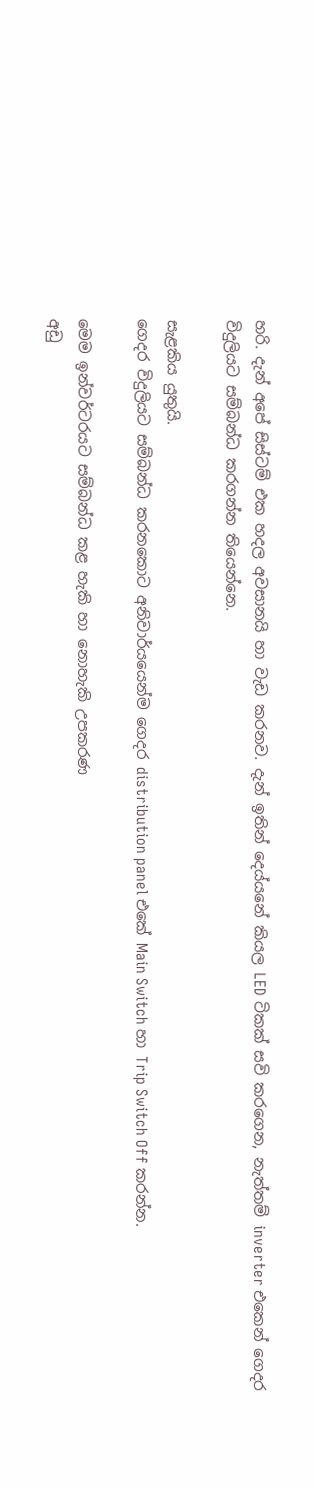හරි. දැන් අපේ සිස්ටම් එක හදල අවසානයි හා වැඩ කරනව. දැන් ඉතින් දෙය්යනේ කියල LED ටිකක් සවි කරගෙන, නැත්තම් inverter එකෙන් ගෙදර විදුලියට සම්බන්ධ කරගන්න තියෙන්නෙ.

සැළකිය යුතුයි.
ගෙදර විදුලියට සම්බන්ධ කරනකොට අනිවාර්යයෙන්ම ගෙදර distribution panel එකේ Main Switch හා Trip Switch Off කරන්න.

මෙම ඉන්වර්ටරයට සම්බන්ධ කළ හැකි හා නොහැකි උපකරණ
අඩු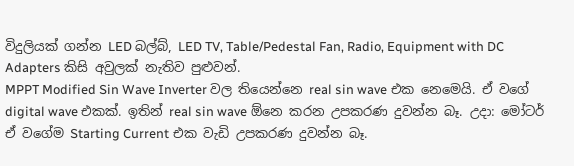විදුලියක් ගන්න LED බල්බ්, LED TV, Table/Pedestal Fan, Radio, Equipment with DC Adapters කිසි අවුලක් නැතිව පුළුවන්.
MPPT Modified Sin Wave Inverter වල තියෙන්නෙ real sin wave එක නෙමෙයි. ඒ වගේ digital wave එකක්. ඉතින් real sin wave ඕනෙ කරන උපකරණ දුවන්න බෑ. උදා: මෝටර්
ඒ වගේම Starting Current එක වැඩි උපකරණ දුවන්න බෑ.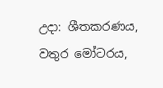උදා: ශීතකරණය, වතුර මෝටරය,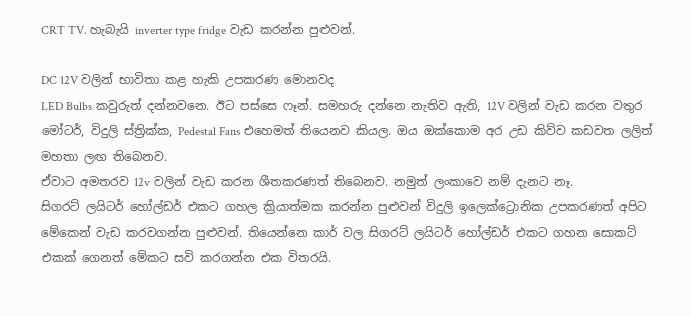CRT TV. හැබැයි inverter type fridge වැඩ කරන්න පුළුවන්.

DC 12V වලින් භාවිතා කළ හැකි උපකරණ මොනවද
LED Bulbs කවුරුත් දන්නවනෙ. ඊට පස්සෙ ෆෑන්. සමහරු දන්නෙ නැතිව ඇති, 12V වලින් වැඩ කරන වතුර මෝටර්, විදුලි ස්ත්‍රික්ක, Pedestal Fans එහෙමත් තියෙනව කියල. ඔය ඔක්කොම අර උඩ කිව්ව කඩවත ලලිත් මහතා ලඟ තිබෙනව.
ඒවාට අමතරව 12v වලින් වැඩ කරන ශීතකරණත් තිබෙනව. නමුත් ලංකාවෙ නම් දැනට නෑ.
සිගරට් ලයිටර් හෝල්ඩර් එකට ගහල ක්‍රියාත්මක කරන්න පුළුවන් විදුලි ඉලෙක්ට්‍රොනික උපකරණත් අපිට මේකෙන් වැඩ කරවගන්න පුළුවන්. තියෙන්නෙ කාර් වල සිගරට් ලයිටර් හෝල්ඩර් එකට ගහන සොකට් එකක් ගෙනත් මේකට සවි කරගන්න එක විතරයි.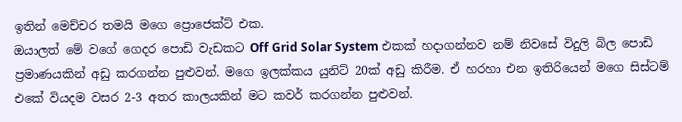ඉතින් මෙච්චර තමයි මගෙ ප්‍රොජෙක්ට් එක.
ඔයාලත් මේ වගේ ගෙදර පොඩි වැඩකට Off Grid Solar System එකක් හදාගන්නව නම් නිවසේ විදුලි බිල පොඩි ප්‍රමාණයකින් අඩු කරගන්න පුළුවන්. මගෙ ඉලක්කය යුනිට් 20ක් අඩු කිරීම. ඒ හරහා එන ඉතිරියෙන් මගෙ සිස්ටම් එකේ වියදම වසර 2-3 අතර කාලයකින් මට කවර් කරගන්න පුළුවන්.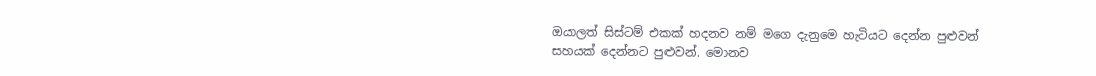ඔයාලත් සිස්ටම් එකක් හදනව නම් මගෙ දැනුමෙ හැටියට දෙන්න පුළුවන් සහයක් දෙන්නට පුළුවන්. මොනව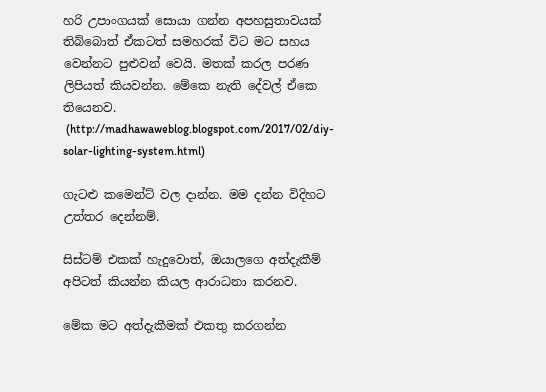හරි උපාංගයක් සොයා ගන්න අපහසුතාවයක් තිබ්බොත් ඒකටත් සමහරක් විට මට සහය වෙන්නට පුළුවන් වෙයි. මතක් කරල පරණ ලිපියත් කියවන්න. මේකෙ නැති දේවල් ඒකෙ තියෙනව.
 (http://madhawaweblog.blogspot.com/2017/02/diy-solar-lighting-system.html)

ගැටළු කමෙන්ට් වල දාන්න. මම දන්න විදිහට උත්තර දෙන්නම්.

සිස්ටම් එකක් හැදුවොත්, ඔයාලගෙ අත්දැකීම් අපිටත් කියන්න කියල ආරාධනා කරනව.

මේක මට අත්දැකීමක් එකතු කරගන්න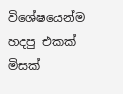විශේෂයෙන්ම හදපු එකක් මිසක්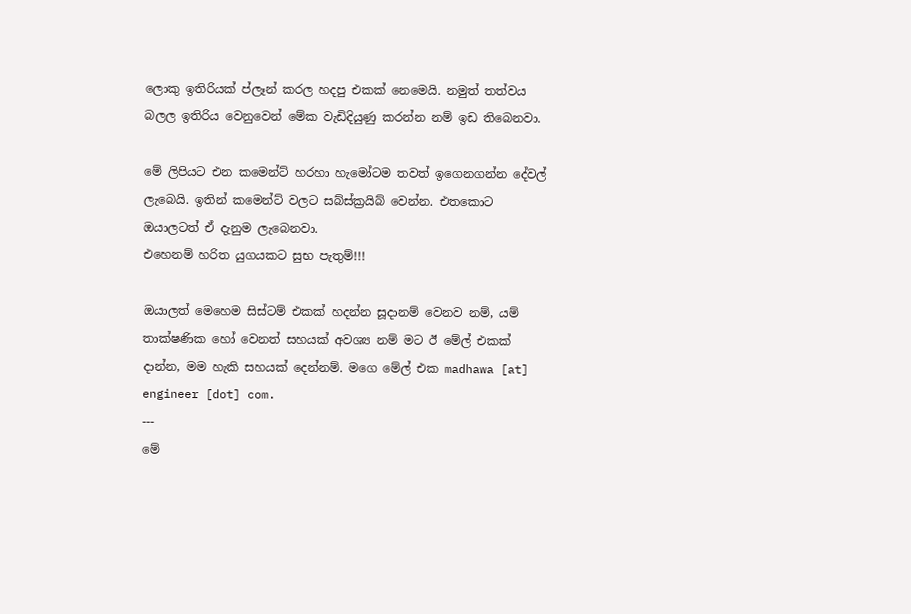ලොකු ඉතිරියක් ප්ලෑන් කරල හදපු එකක් නෙමෙයි. නමුත් තත්වය බලල ඉතිරිය වෙනුවෙන් මේක වැඩිදියුණු කරන්න නම් ඉඩ තිබෙනවා.

මේ ලිපියට එන කමෙන්ට් හරහා හැමෝටම තවත් ඉගෙනගන්න දේවල් ලැබෙයි. ඉතින් කමෙන්ට් වලට සබ්ස්ක්‍රයිබ් වෙන්න. එතකොට ඔයාලටත් ඒ දැනුම ලැබෙනවා.
එහෙනම් හරිත යුගයකට සුභ පැතුම්!!!

ඔයාලත් මෙහෙම සිස්ටම් එකක් හදන්න සූදානම් වෙනව නම්, යම් තාක්ෂණික හෝ වෙනත් සහයක් අවශ්‍ය නම් මට ඊ මේල් එකක් දාන්න, මම හැකි සහයක් දෙන්නම්. මගෙ මේල් එක madhawa [at] engineer [dot] com.
---
මේ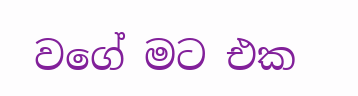වගේ මට එක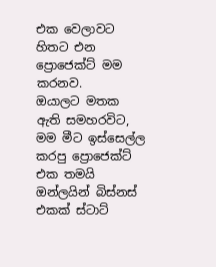එක වෙලාවට හිතට එන ප්‍රොජෙක්ට් මම කරනව.
ඔයාලට මතක ඇති සමහරවිට, මම මීට ඉස්සෙල්ල කරපු ප්‍රොජෙක්ට් එක තමයි ඔන්ලයින් බිස්නස් එකක් ස්ටාට්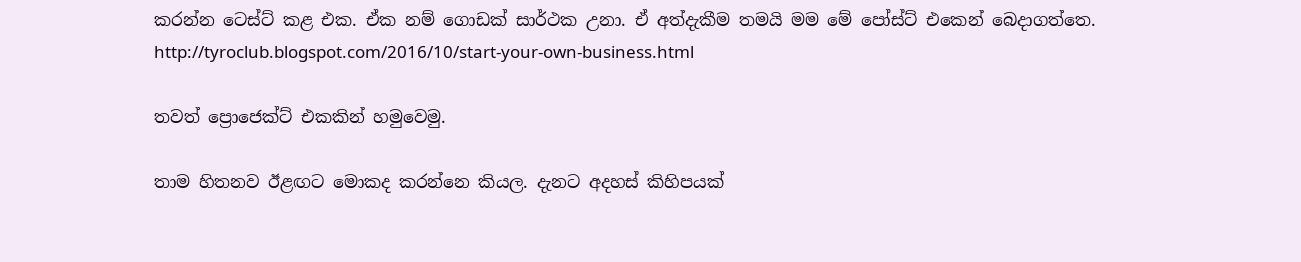කරන්න ටෙස්ට් කළ එක. ඒක නම් ගොඩක් සාර්ථක උනා. ඒ අත්දැකීම තමයි මම මේ පෝස්ට් එකෙන් බෙදාගත්තෙ.
http://tyroclub.blogspot.com/2016/10/start-your-own-business.html

තවත් ප්‍රොජෙක්ට් එකකින් හමුවෙමු.

තාම හිතනව ඊළඟට මොකද කරන්නෙ කියල. දැනට අදහස් කිහිපයක්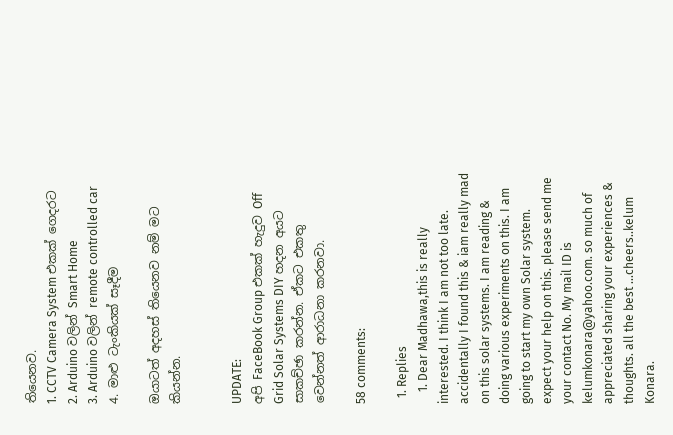තියෙනව.
1. CCTV Camera System එකක් ගෙදරට
2. Arduino වලින් Smart Home
3. Arduino වලින් remote controlled car
4. මාළු ටැංකියක් සෑදීම

ඔයාටත් අදහස් තියෙනව නම් මට කියන්න.


UPDATE:
අපි FaceBook Group එකක් හැදුව Off Grid Solar Systems DIY හදන අයට සාකච්ඡා කරන්න. ඒකට එකතු වෙන්නත් ආරාධනා කරනවා.

58 comments:

  1. Replies
    1. Dear Madhawa,this is really interested. I think I am not too late. accidentally I found this & iam really mad on this solar systems. I am reading & doing various experiments on this. I am going to start my own Solar system. expect your help on this. please send me your contact No. My mail ID is kelumkonara@yahoo.com. so much of appreciated sharing your experiences & thoughts. all the best ...cheers..kelum Konara.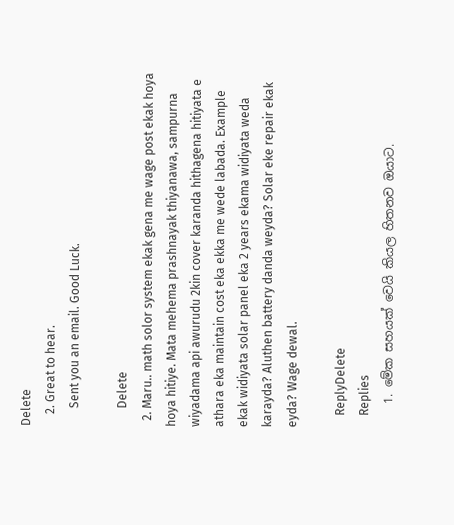Delete
    2. Great to hear.
      Sent you an email. Good Luck.

      Delete
  2. Maru.. math solor system ekak gena me wage post ekak hoya hoya hitiye. Mata mehema prashnayak thiyanawa, sampurna wiyadama api awurudu 2kin cover karanda hithagena hitiyata e athara eka maintain cost eka ekka me wede labada. Example ekak widiyata solar panel eka 2 years ekama widiyata weda karayda? Aluthen battery danda weyda? Solar eke repair ekak eyda? Wage dewal.

    ReplyDelete
    Replies
    1. මේක සහයක් වෙයි කියල හිතනව ඔයාට.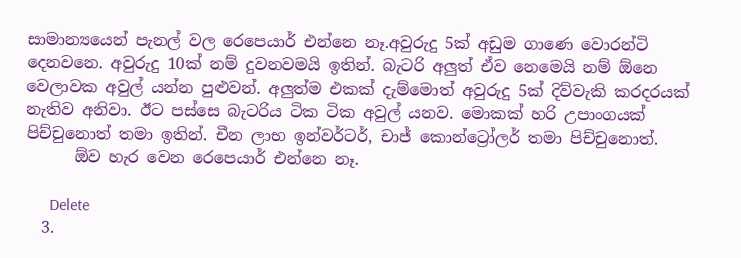සාමාන්‍යයෙන් පැනල් වල රෙපෙයාර් එන්නෙ නෑ.අවුරුදු 5ක් අඩුම ගාණෙ වොරන්ටි දෙනවනෙ. අවුරුදු 10ක් නම් දුවනවමයි ඉතින්. බැටරි අලුත් ඒව නෙමෙයි නම් ඕනෙ වෙලාවක අවුල් යන්න පුළුවන්. අලුත්ම එකක් දැම්මොත් අවුරුදු 5ක් දිව්වැකි කරදරයක් නැතිව අනිවා. ඊට පස්සෙ බැටරිය ටික ටික අවුල් යනව. මොකක් හරි උපාංගයක් පිච්චුනොත් තමා ඉතින්. චීන ලාභ ඉන්වර්ටර්, චාජ් කොන්ට්‍රෝලර් තමා පිච්චුනොත්.
      ඕව හැර වෙන රෙපෙයාර් එන්නෙ නෑ.

      Delete
  3.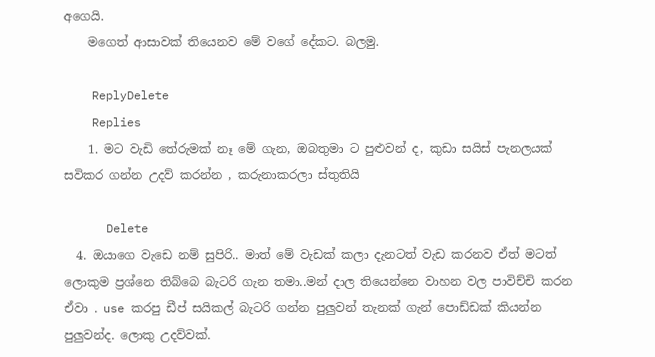අගෙයි.
    මගෙත් ආසාවක් තියෙනව මේ වගේ දේකට. බලමු.

    ReplyDelete
    Replies
    1. මට වැඩි තේරුමක් නෑ මේ ගැන, ඔබතුමා ට පුළුවන් ද, කුඩා සයිස් පැනලයක් සවිකර ගන්න උදව් කරන්න , කරුනාකරලා ස්තුතියි

      Delete
  4. ඔයාගෙ වැඩෙ නම් සුපිරි.. මාත් මේ වැඩක් කලා දැනටත් වැඩ කරනව ඒත් මටත් ලොකුම ප්‍රශ්නෙ තිබ්බෙ බැටරි ගැන තමා..මන් දාල තියෙන්නෙ වාහන වල පාවිච්චි කරන ඒවා . use කරපු ඩීප් සයිකල් බැටරි ගන්න පුලුවන් තැනක් ගැන් පොඩ්ඩක් කියන්න පුලුවන්ද. ලොකු උදව්වක්.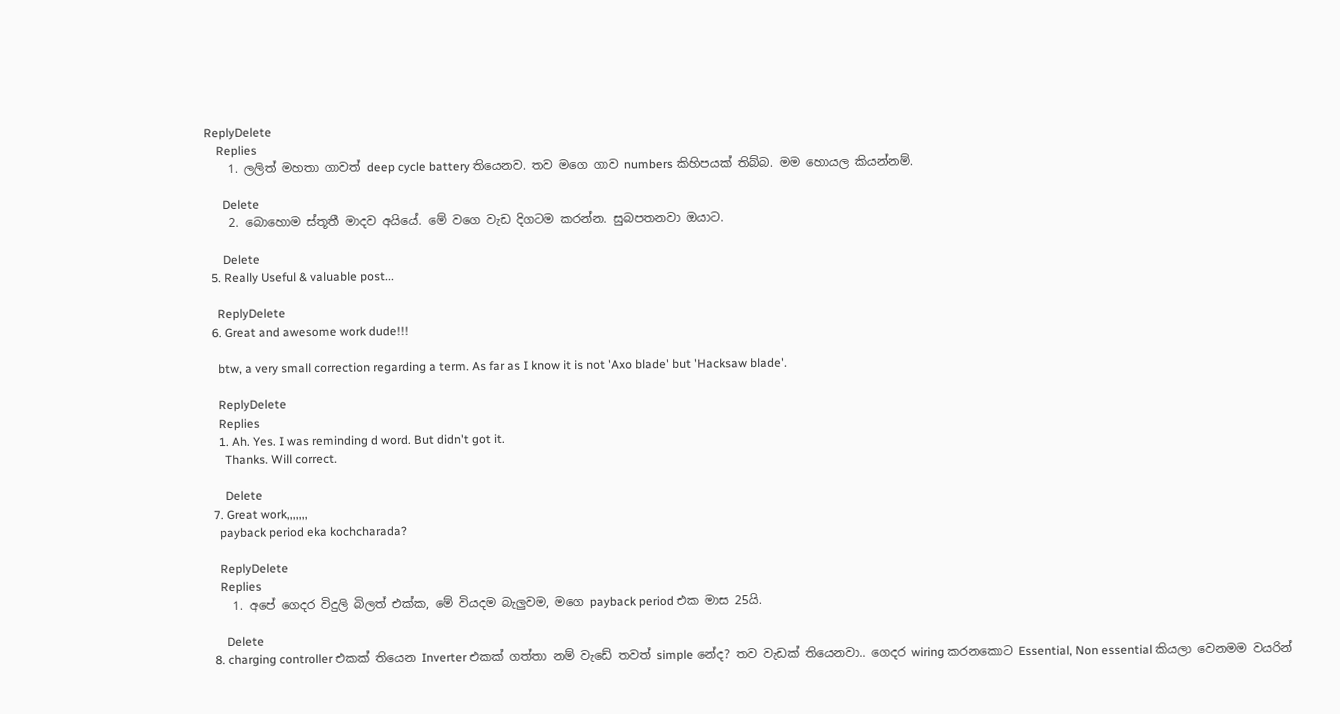ReplyDelete
    Replies
    1. ලලිත් මහතා ගාවත් deep cycle battery තියෙනව. තව මගෙ ගාව numbers කිහිපයක් තිබ්බ. මම හොයල කියන්නම්.

      Delete
    2. බොහොම ස්තූතී මාදව අයියේ. මේ වගෙ වැඩ දිගටම කරන්න. සුබපතනවා ඔයාට.

      Delete
  5. Really Useful & valuable post...

    ReplyDelete
  6. Great and awesome work dude!!!

    btw, a very small correction regarding a term. As far as I know it is not 'Axo blade' but 'Hacksaw blade'.

    ReplyDelete
    Replies
    1. Ah. Yes. I was reminding d word. But didn't got it.
      Thanks. Will correct.

      Delete
  7. Great work,,,,,,,
    payback period eka kochcharada?

    ReplyDelete
    Replies
    1. අපේ ගෙදර විදුලි බිලත් එක්ක, මේ වියදම බැලුවම, මගෙ payback period එක මාස 25යි.

      Delete
  8. charging controller එකක් තියෙන Inverter එකක් ගත්තා නම් වැඩේ තවත් simple නේද? තව වැඩක් තියෙනවා.. ගෙදර wiring කරනකොට Essential, Non essential කියලා වෙනමම වයරින්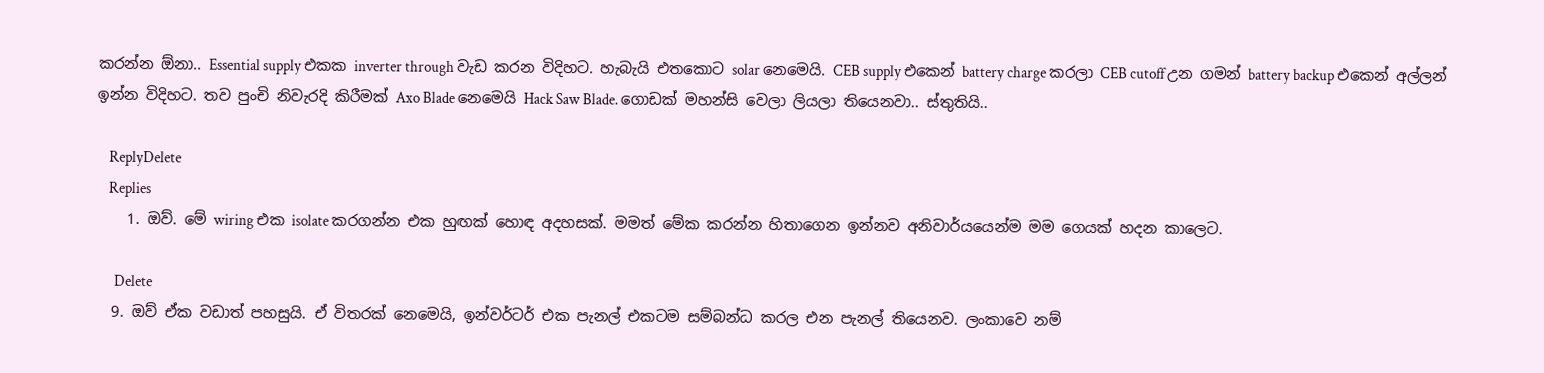කරන්න ඕනා.. Essential supply එකක inverter through වැඩ කරන විදිහට. හැබැයි එතකොට solar නෙමෙයි. CEB supply එකෙන් battery charge කරලා CEB cutoff උන ගමන් battery backup එකෙන් අල්ලන් ඉන්න විදිහට. තව පුංචි නිවැරදි කිරීමක් Axo Blade නෙමෙයි Hack Saw Blade. ගොඩක් මහන්සි වෙලා ලියලා තියෙනවා.. ස්තුතියි..

    ReplyDelete
    Replies
    1. ඔව්. මේ wiring එක isolate කරගන්න එක හුඟක් හොඳ අදහසක්. මමත් මේක කරන්න හිතාගෙන ඉන්නව අනිවාර්යයෙන්ම මම ගෙයක් හදන කාලෙට.

      Delete
  9. ඔව් ඒක වඩාත් පහසුයි. ඒ විතරක් නෙමෙයි, ඉන්වර්ටර් එක පැනල් එකටම සම්බන්ධ කරල එන පැනල් තියෙනව. ලංකාවෙ නම්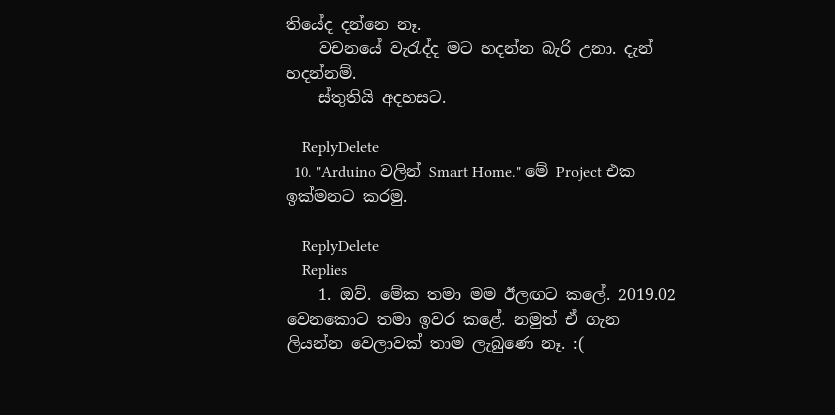තියේද දන්නෙ නෑ.
    වචනයේ වැරැද්ද මට හදන්න බැරි උනා. දැන් හදන්නම්.
    ස්තුතියි අදහසට.

    ReplyDelete
  10. "Arduino වලින් Smart Home." මේ Project එක ඉක්මනට කරමු.

    ReplyDelete
    Replies
    1. ඔව්. මේක තමා මම ඊලඟට කලේ. 2019.02 වෙනකොට තමා ඉවර කළේ. නමුත් ඒ ගැන ලියන්න වෙලාවක් තාම ලැබුණෙ නෑ. :(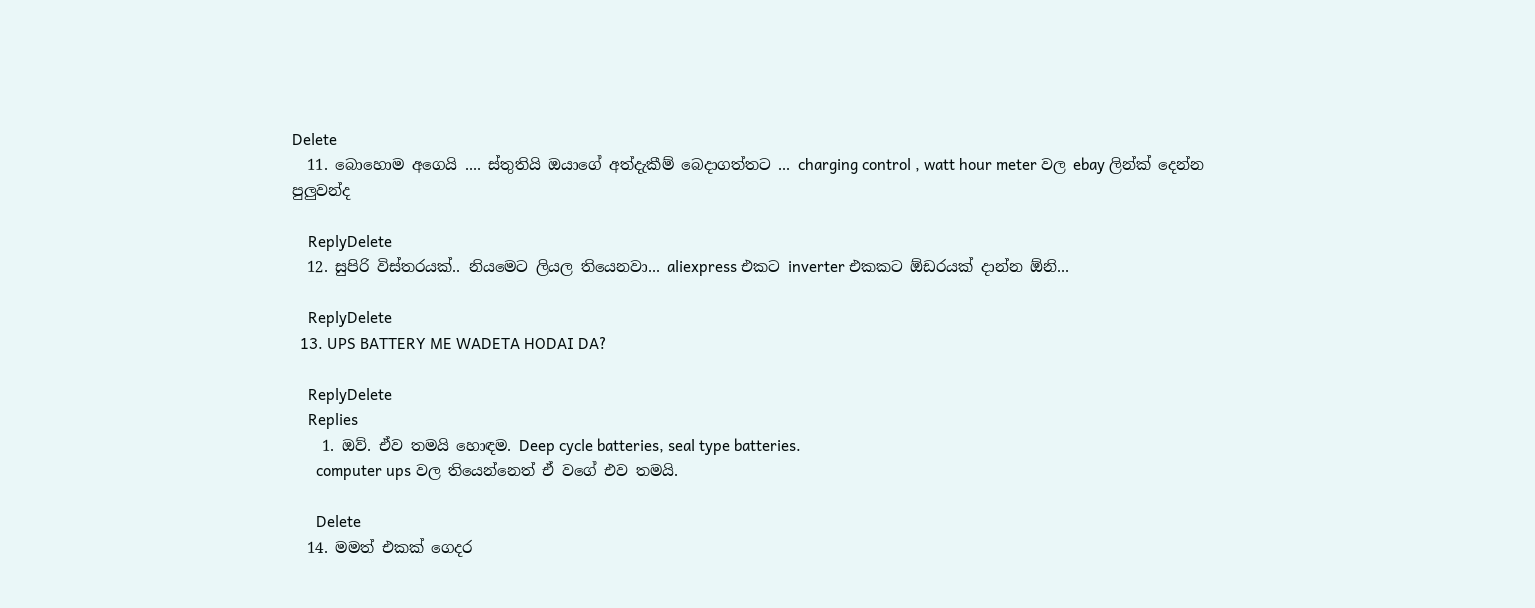Delete
  11. බොහොම අගෙයි .... ස්තුතියි ඔයාගේ අත්දැකීම් බෙදාගත්තට ... charging control , watt hour meter වල ebay ලින්ක් දෙන්න පුලුවන්ද

    ReplyDelete
  12. සුපිරි විස්තරයක්.. නියමෙට ලියල තියෙනවා... aliexpress එකට inverter එකකට ඕඩරයක් දාන්න ඕනි...

    ReplyDelete
  13. UPS BATTERY ME WADETA HODAI DA?

    ReplyDelete
    Replies
    1. ඔව්. ඒව තමයි හොඳම. Deep cycle batteries, seal type batteries.
      computer ups වල තියෙන්නෙත් ඒ වගේ එව තමයි.

      Delete
  14. මමත් එකක් ගෙදර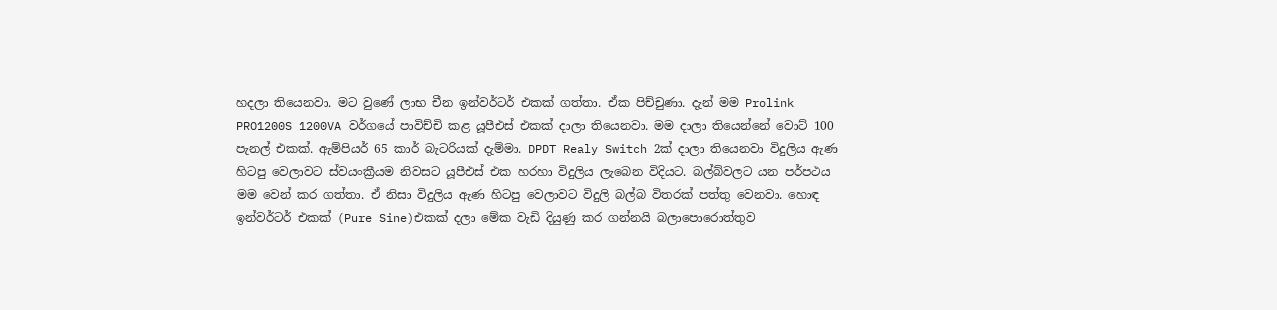හදලා තියෙනවා. මට වුණේ ලාභ චීන ඉන්වර්ටර් එකක් ගත්තා. ඒක පිච්චුණා. දැන් මම Prolink PRO1200S 1200VA වර්ගයේ පාවිච්චි කළ යූපීඑස් එකක් දාලා තියෙනවා. මම දාලා තියෙන්නේ වොට් 100 පැනල් එකක්. ඇම්පියර් 65 කාර් බැටරියක් දැම්මා. DPDT Realy Switch 2ක් දාලා තියෙනවා විදුලිය ඇණ හිටපු වෙලාවට ස්වයංක්‍රීයම නිවසට යූපීඑස් එක හරහා විදුලිය ලැබෙන විදියට. බල්බ්වලට යන පර්පථය මම වෙන් කර ගත්තා. ඒ නිසා විදුලිය ඇණ හිටපු වෙලාවට විදුලි බල්බ විතරක් පත්තු වෙනවා. හොඳ ඉන්වර්ටර් එකක් (Pure Sine)එකක් දලා මේක වැඩි දියුණු කර ගන්නයි බලාපොරොත්තුව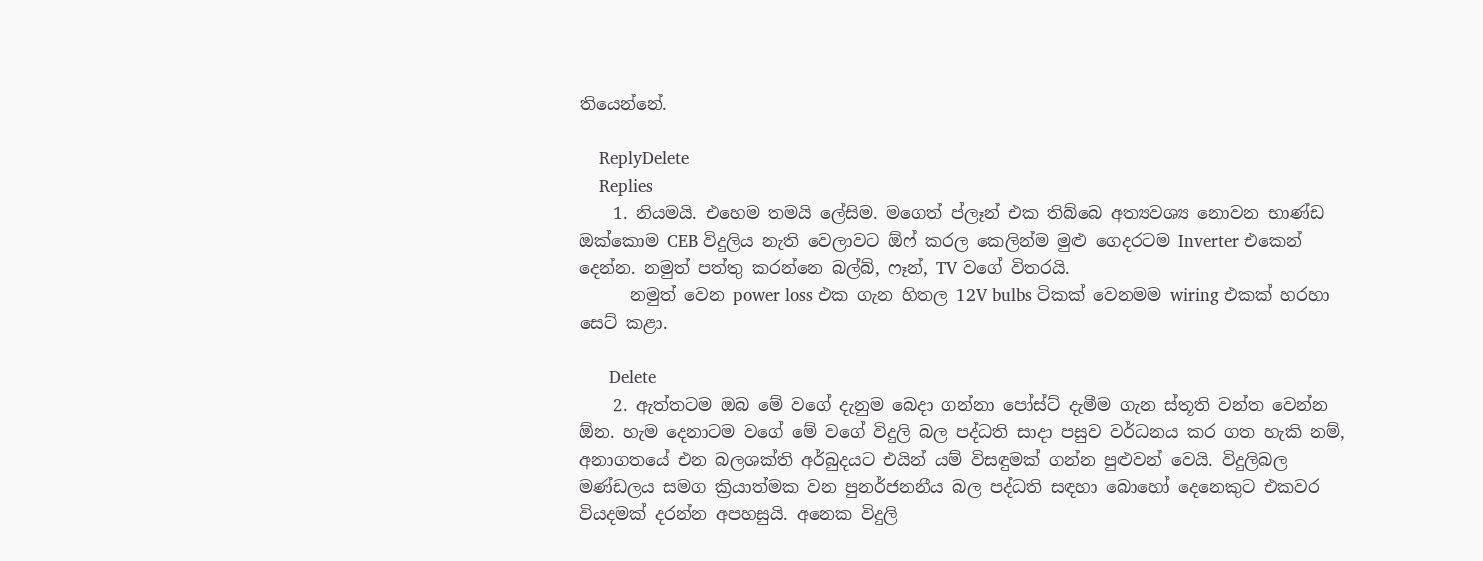තියෙන්නේ.

    ReplyDelete
    Replies
    1. නියමයි. එහෙම තමයි ලේසිම. මගෙත් ප්ලෑන් එක තිබ්බෙ අත්‍යවශ්‍ය නොවන භාණ්ඩ ඔක්කොම CEB විදුලිය නැති වෙලාවට ඕෆ් කරල කෙලින්ම මුළු ගෙදරටම Inverter එකෙන් දෙන්න. නමුත් පත්තු කරන්නෙ බල්බ්, ෆෑන්, TV වගේ විතරයි.
      නමුත් වෙන power loss එක ගැන හිතල 12V bulbs ටිකක් වෙනමම wiring එකක් හරහා සෙට් කළා.

      Delete
    2. ඇත්තටම ඔබ මේ වගේ දැනුම බෙදා ගන්නා පෝස්ට් දැමීම ගැන ස්තූති වන්ත වෙන්න ඕන. හැම දෙනාටම වගේ මේ වගේ විදුලි බල පද්ධති සාදා පසුව වර්ධනය කර ගත හැකි නම්, අනාගතයේ එන බලශක්ති අර්බුදයට එයින් යම් විසඳුමක් ගන්න පුළුවන් වෙයි. විදුලිබල මණ්ඩලය සමග ක්‍රියාත්මක වන පුනර්ජනනීය බල පද්ධති සඳහා බොහෝ දෙනෙකුට එකවර වියදමක් දරන්න අපහසුයි. අනෙක විදුලි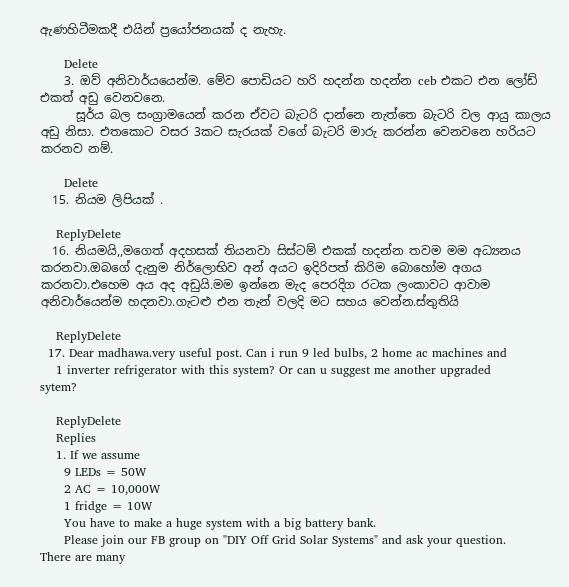ඇණහිටීමකදී එයින් ප්‍රයෝජනයක් ද නැහැ.

      Delete
    3. ඔව් අනිවාර්යයෙන්ම. මේව පොඩියට හරි හදන්න හදන්න ceb එකට එන ලෝඩ් එකත් අඩු වෙනවනෙ.
      සූර්ය බල සංග්‍රාමයෙන් කරන ඒවට බැටරි දාන්නෙ නැත්තෙ බැටරි වල ආයු කාලය අඩු නිසා. එතකොට වසර 3කට සැරයක් වගේ බැටරි මාරු කරන්න වෙනවනෙ හරියට කරනව නම්.

      Delete
  15. නියම ලිපියක් .

    ReplyDelete
  16. නියමයි,,මගෙත් අදහසක් තියනවා සිස්ටම් එකක් හදන්න තවම මම අධ්‍යනය කරනවා.ඔබගේ දැනුම නිර්ලොභිව අන් අයට ඉදිරිපත් කිරිම බොහෝ‍ම අගය කරනවා.එහෙම අය අද අඩුයි.මම ඉන්නෙ මැද පෙරදිග රටක ලංකාවට ආවාම අනිවාර්යෙන්ම හදනවා.ගැටළු එන තැන් වලදි මට සහය වෙන්න.ස්තුතියි

    ReplyDelete
  17. Dear madhawa.very useful post. Can i run 9 led bulbs, 2 home ac machines and
    1 inverter refrigerator with this system? Or can u suggest me another upgraded sytem?

    ReplyDelete
    Replies
    1. If we assume
      9 LEDs = 50W
      2 AC = 10,000W
      1 fridge = 10W
      You have to make a huge system with a big battery bank.
      Please join our FB group on "DIY Off Grid Solar Systems" and ask your question. There are many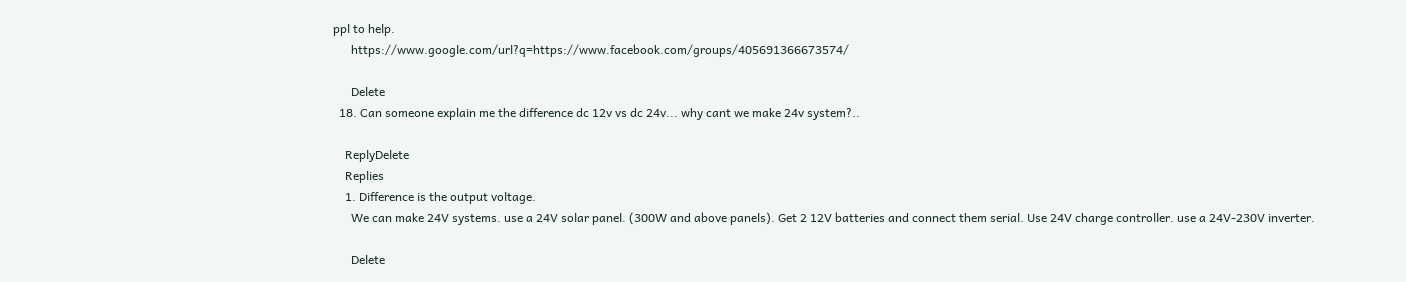ppl to help.
      https://www.google.com/url?q=https://www.facebook.com/groups/405691366673574/

      Delete
  18. Can someone explain me the difference dc 12v vs dc 24v... why cant we make 24v system?..

    ReplyDelete
    Replies
    1. Difference is the output voltage.
      We can make 24V systems. use a 24V solar panel. (300W and above panels). Get 2 12V batteries and connect them serial. Use 24V charge controller. use a 24V-230V inverter.

      Delete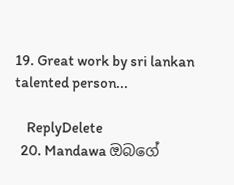19. Great work by sri lankan talented person...

    ReplyDelete
  20. Mandawa ඔබගේ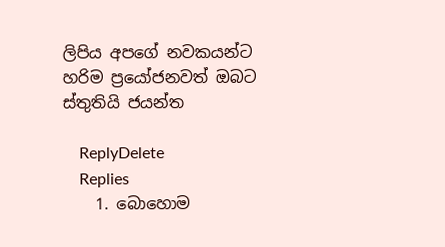ලිපිය අපගේ නවකයන්ට හරිම ප්‍රයෝජනවත් ඔබට ස්තුතියි ජයන්ත

    ReplyDelete
    Replies
    1. බොහොම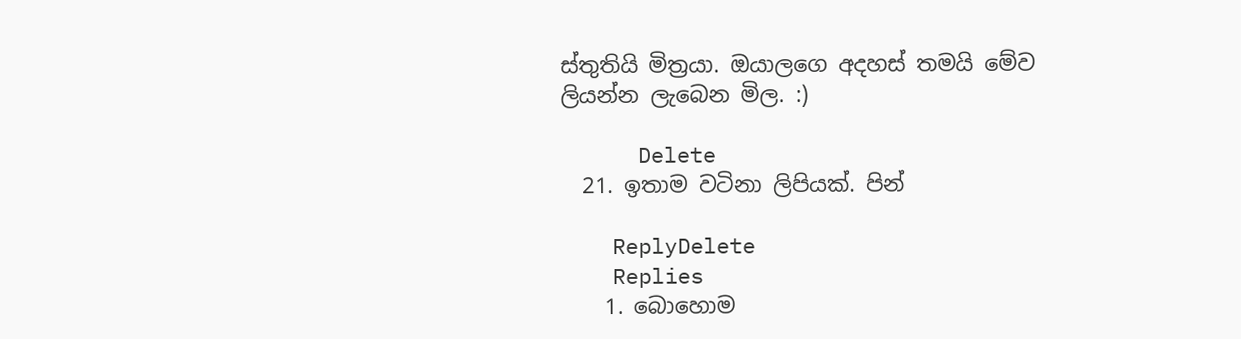ස්තුතියි මිත්‍රයා. ඔයාලගෙ අදහස් තමයි මේව ලියන්න ලැබෙන මිල. :)

      Delete
  21. ඉතාම වටිනා ලිපියක්. පින්

    ReplyDelete
    Replies
    1. බොහොම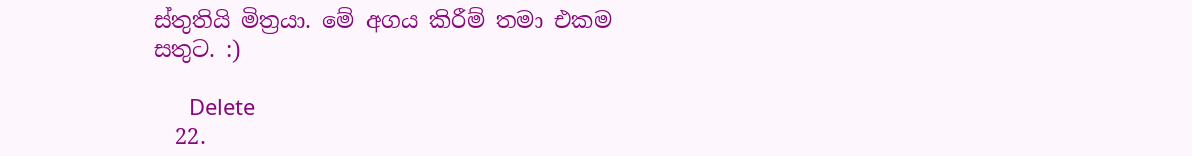ස්තුතියි මිත්‍රයා. මේ අගය කිරීම් තමා එකම සතුට. :)

      Delete
  22.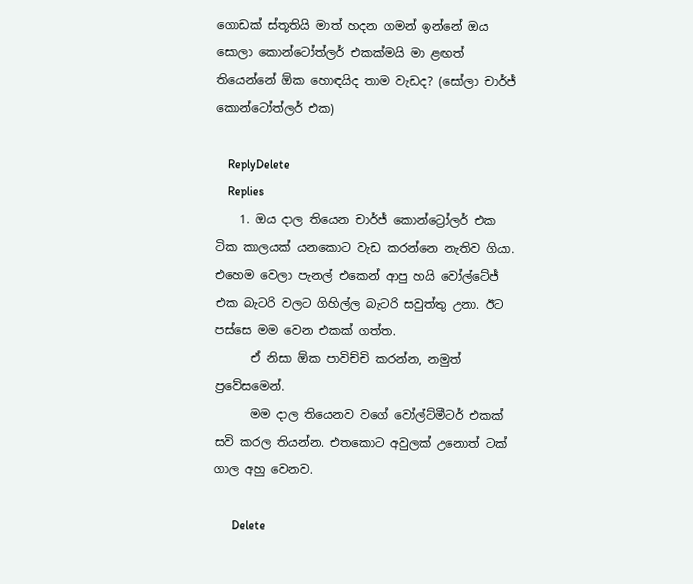ගොඩක් ස්තූතියි මාත් හදන ගමන් ඉන්නේ ඔය සොලා කොන්ටෝත්‍ලර් එකක්මයි මා ළඟත් තියෙන්නේ ඕක හොඳයිද තාම වැඩද? (සෝලා චාර්ජ් කොන්ටෝත්‍ලර් එක)

    ReplyDelete
    Replies
    1. ඔය දාල තියෙන චාර්ජ් කොන්ට්‍රෝලර් එක ටික කාලයක් යනකොට වැඩ කරන්නෙ නැතිව ගියා. එහෙම වෙලා පැනල් එකෙන් ආපු හයි වෝල්ටේජ් එක බැටරි වලට ගිහිල්ල බැටරි සවුත්තු උනා. ඊට පස්සෙ මම වෙන එකක් ගත්ත.
      ඒ නිසා ඕක පාවිච්චි කරන්න, නමුත් ප්‍රවේසමෙන්.
      මම දාල තියෙනව වගේ වෝල්ට්මීටර් එකක් සවි කරල තියන්න. එතකොට අවුලක් උනොත් ටක් ගාල අහු වෙනව.

      Delete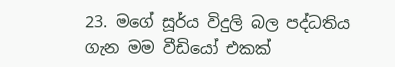23. මගේ සූර්ය විදුලි බල පද්ධතිය ගැන මම වීඩියෝ එකක්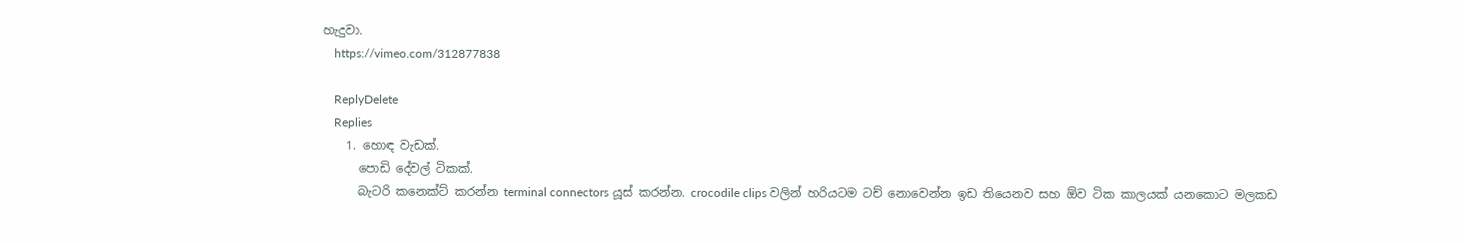හැදුවා.
    https://vimeo.com/312877838

    ReplyDelete
    Replies
    1. හොඳ වැඩක්.
      පොඩි දේවල් ටිකක්.
      බැටරි කනෙක්ට් කරන්න terminal connectors යූස් කරන්න. crocodile clips වලින් හරියටම ටච් නොවෙන්න ඉඩ තියෙනව සහ ඕව ටික කාලයක් යනකොට මලකඩ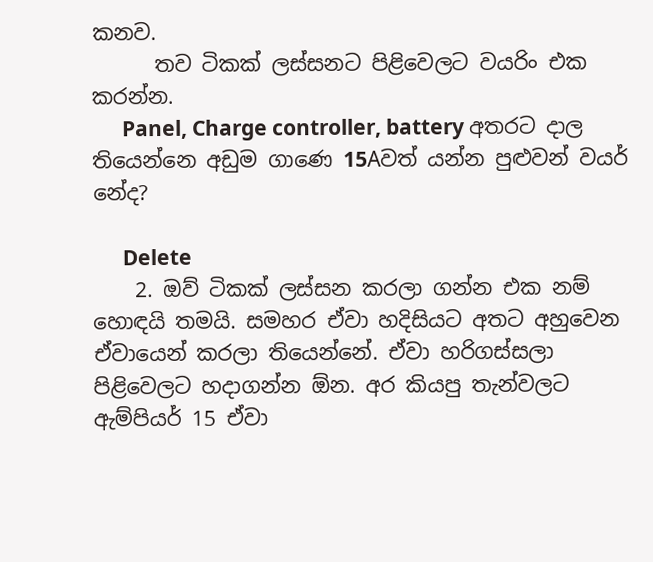කනව.
      තව ටිකක් ලස්සනට පිළිවෙලට වයරිං එක කරන්න.
      Panel, Charge controller, battery අතරට දාල තියෙන්නෙ අඩුම ගාණෙ 15Aවත් යන්න පුළුවන් වයර් නේද?

      Delete
    2. ඔව් ටිකක් ලස්සන කරලා ගන්න එක නම් හොඳයි තමයි. සමහර ඒවා හදිසියට අතට අහුවෙන ඒවායෙන් කරලා තියෙන්නේ. ඒවා හරිගස්සලා පිළිවෙලට හදාගන්න ඕන. අර කියපු තැන්වලට ඇම්පියර් 15 ඒවා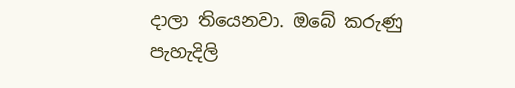දාලා තියෙනවා. ඔබේ කරුණු පැහැදිලි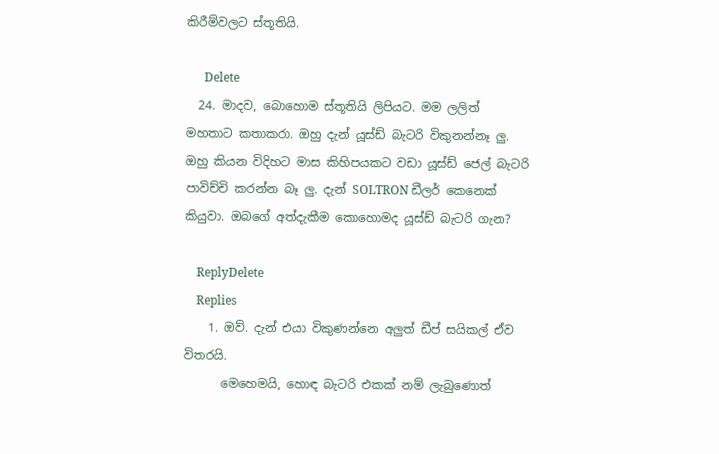කිරීම්වලට ස්තූතියි.

      Delete
  24. මාදව, බොහොම ස්තූතියි ලිපියට. මම ලලිත් මහතාට කතාකරා. ඔහු දැන් යූස්ඩ් බැටරි විකුනන්නෑ ලු. ඔහු කියන විදිහට මාස කිහිපයකට වඩා යූස්ඩ් ජෙල් බැටරි පාවිච්චි කරන්න බෑ ලු. දැන් SOLTRON ඩීලර් කෙනෙක් කියුවා. ඔබගේ අත්දැකීම කොහොමද යූස්ඩ් බැටරි ගැන?

    ReplyDelete
    Replies
    1. ඔව්. දැන් එයා විකුණන්නෙ අලුත් ඩීප් සයිකල් ඒව විතරයි.
      මෙහෙමයි, හොඳ බැටරි එකක් නම් ලැබුණොත්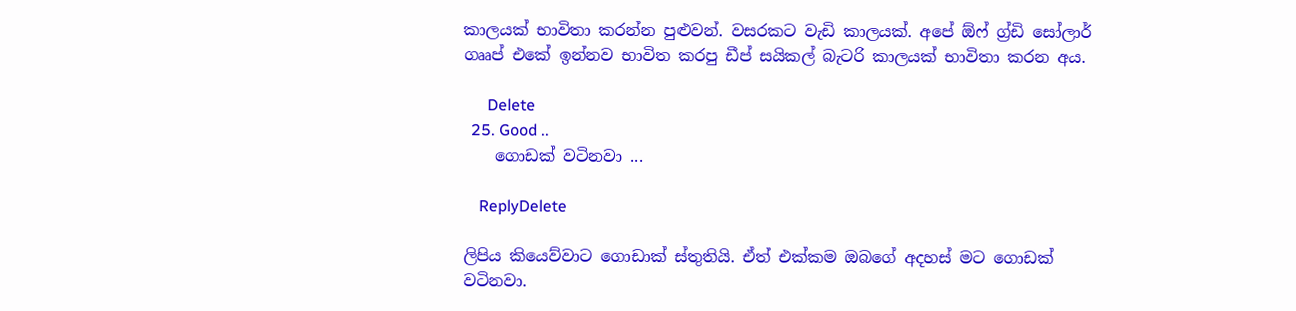කාලයක් භාවිතා කරන්න පුළුවන්. වසරකට වැඩි කාලයක්. අපේ ඕෆ් ග්‍ර්ඩි සෝලාර් ගෲප් එකේ ඉන්නව භාවිත කරපු ඩීප් සයිකල් බැටරි කාලයක් භාවිතා කරන අය.

      Delete
  25. Good ..
    ගොඩක් වටිනවා ...

    ReplyDelete

ලිපිය කියෙව්වාට ගොඩාක් ස්තුතියි. ඒත් එක්කම ඔබගේ අදහස් මට ගොඩක් වටිනවා.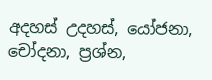අදහස් උදහස්, යෝජනා, චෝදනා, ප්‍රශ්න,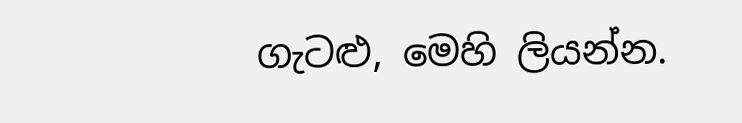ගැටළු, මෙහි ලියන්න.